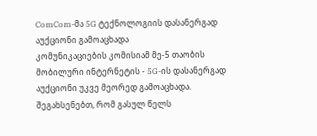ComCom-მა 5G ტექნოლოგიის დასანერგად აუქციონი გამოაცხადა
კომუნიკაციების კომისიამ მე-5 თაობის მობილური ინტერნეტის - 5G-ის დასანერგად აუქციონი უკვე მეორედ გამოაცხადა. შეგახსენებთ, რომ გასულ წელს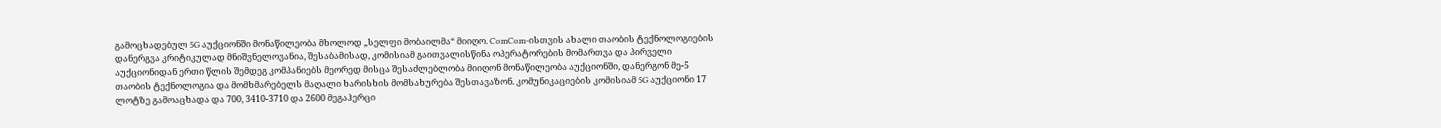გამოცხადებულ 5G აუქციონში მონაწილეობა მხოლოდ „სელფი მობაილმა“ მიიღო. ComCom-ისთვის ახალი თაობის ტექნოლოგიების დანერგვა კრიტიკულად მნიშვნელოვანია, შესაბამისად, კომისიამ გაითვალისწინა ოპერატორების მომართვა და პირველი აუქციონიდან ერთი წლის შემდეგ კომპანიებს მეორედ მისცა შესაძლებლობა მიიღონ მონაწილეობა აუქციონში, დანერგონ მე-5 თაობის ტექნოლოგია და მომხმარებელს მაღალი ხარისხის მომსახურება შესთავაზონ. კომუნიკაციების კომისიამ 5G აუქციონი 17 ლოტზე გამოაცხადა და 700, 3410-3710 და 2600 მეგაჰერცი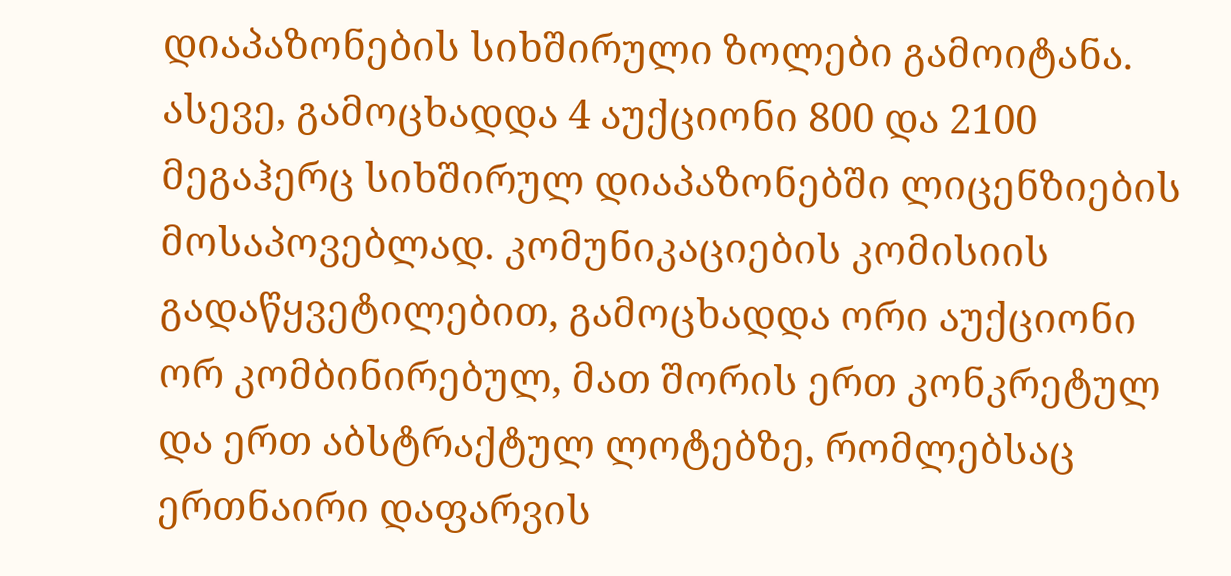დიაპაზონების სიხშირული ზოლები გამოიტანა. ასევე, გამოცხადდა 4 აუქციონი 800 და 2100 მეგაჰერც სიხშირულ დიაპაზონებში ლიცენზიების მოსაპოვებლად. კომუნიკაციების კომისიის გადაწყვეტილებით, გამოცხადდა ორი აუქციონი ორ კომბინირებულ, მათ შორის ერთ კონკრეტულ და ერთ აბსტრაქტულ ლოტებზე, რომლებსაც ერთნაირი დაფარვის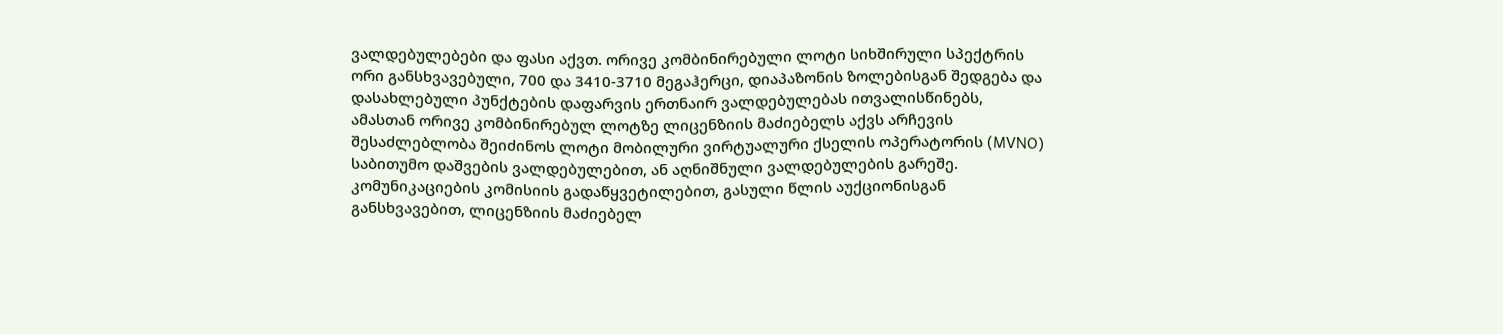ვალდებულებები და ფასი აქვთ. ორივე კომბინირებული ლოტი სიხშირული სპექტრის ორი განსხვავებული, 700 და 3410-3710 მეგაჰერცი, დიაპაზონის ზოლებისგან შედგება და დასახლებული პუნქტების დაფარვის ერთნაირ ვალდებულებას ითვალისწინებს, ამასთან ორივე კომბინირებულ ლოტზე ლიცენზიის მაძიებელს აქვს არჩევის შესაძლებლობა შეიძინოს ლოტი მობილური ვირტუალური ქსელის ოპერატორის (MVNO) საბითუმო დაშვების ვალდებულებით, ან აღნიშნული ვალდებულების გარეშე. კომუნიკაციების კომისიის გადაწყვეტილებით, გასული წლის აუქციონისგან განსხვავებით, ლიცენზიის მაძიებელ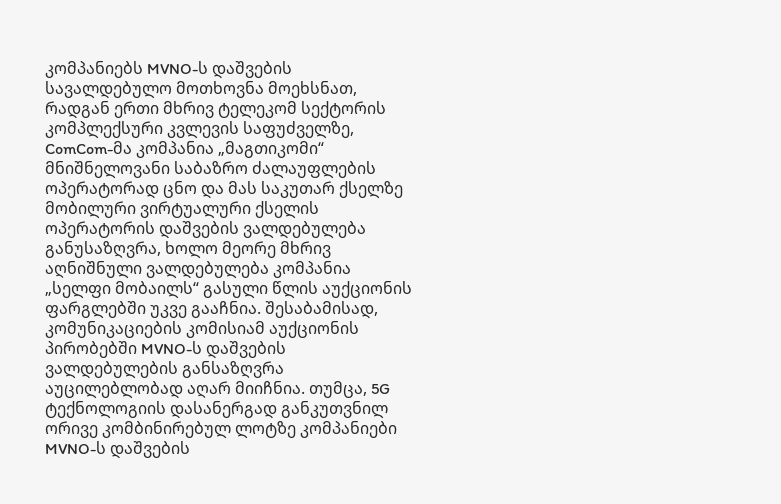კომპანიებს MVNO-ს დაშვების სავალდებულო მოთხოვნა მოეხსნათ, რადგან ერთი მხრივ ტელეკომ სექტორის კომპლექსური კვლევის საფუძველზე, ComCom-მა კომპანია „მაგთიკომი“ მნიშნელოვანი საბაზრო ძალაუფლების ოპერატორად ცნო და მას საკუთარ ქსელზე მობილური ვირტუალური ქსელის ოპერატორის დაშვების ვალდებულება განუსაზღვრა, ხოლო მეორე მხრივ აღნიშნული ვალდებულება კომპანია „სელფი მობაილს“ გასული წლის აუქციონის ფარგლებში უკვე გააჩნია. შესაბამისად, კომუნიკაციების კომისიამ აუქციონის პირობებში MVNO-ს დაშვების ვალდებულების განსაზღვრა აუცილებლობად აღარ მიიჩნია. თუმცა, 5G ტექნოლოგიის დასანერგად განკუთვნილ ორივე კომბინირებულ ლოტზე კომპანიები MVNO-ს დაშვების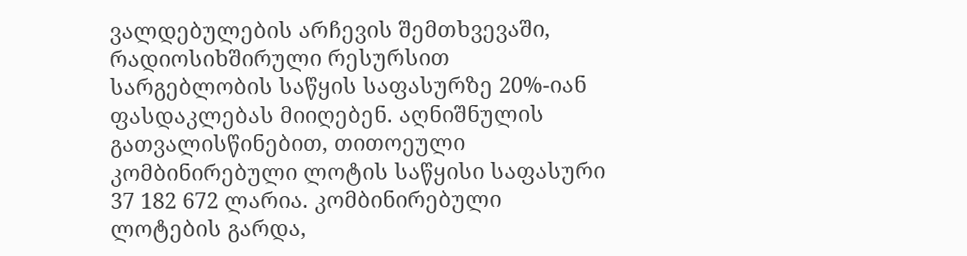ვალდებულების არჩევის შემთხვევაში, რადიოსიხშირული რესურსით სარგებლობის საწყის საფასურზე 20%-იან ფასდაკლებას მიიღებენ. აღნიშნულის გათვალისწინებით, თითოეული კომბინირებული ლოტის საწყისი საფასური 37 182 672 ლარია. კომბინირებული ლოტების გარდა,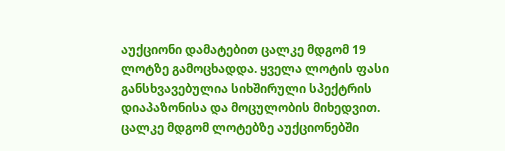აუქციონი დამატებით ცალკე მდგომ 19 ლოტზე გამოცხადდა. ყველა ლოტის ფასი განსხვავებულია სიხშირული სპექტრის დიაპაზონისა და მოცულობის მიხედვით. ცალკე მდგომ ლოტებზე აუქციონებში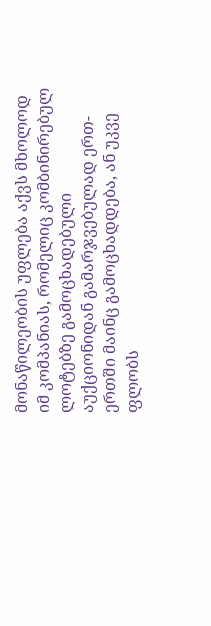მონაწილეობის უფლება აქვს მხოლოდ იმ კომპანიას, რომელიც კომბინირებულ ლოტებზე გამოცხადებული აუქციონიდან გამარჯვებულად ერთ-ერთში მაინც გამოცხადდება, ან უკვე ფლობს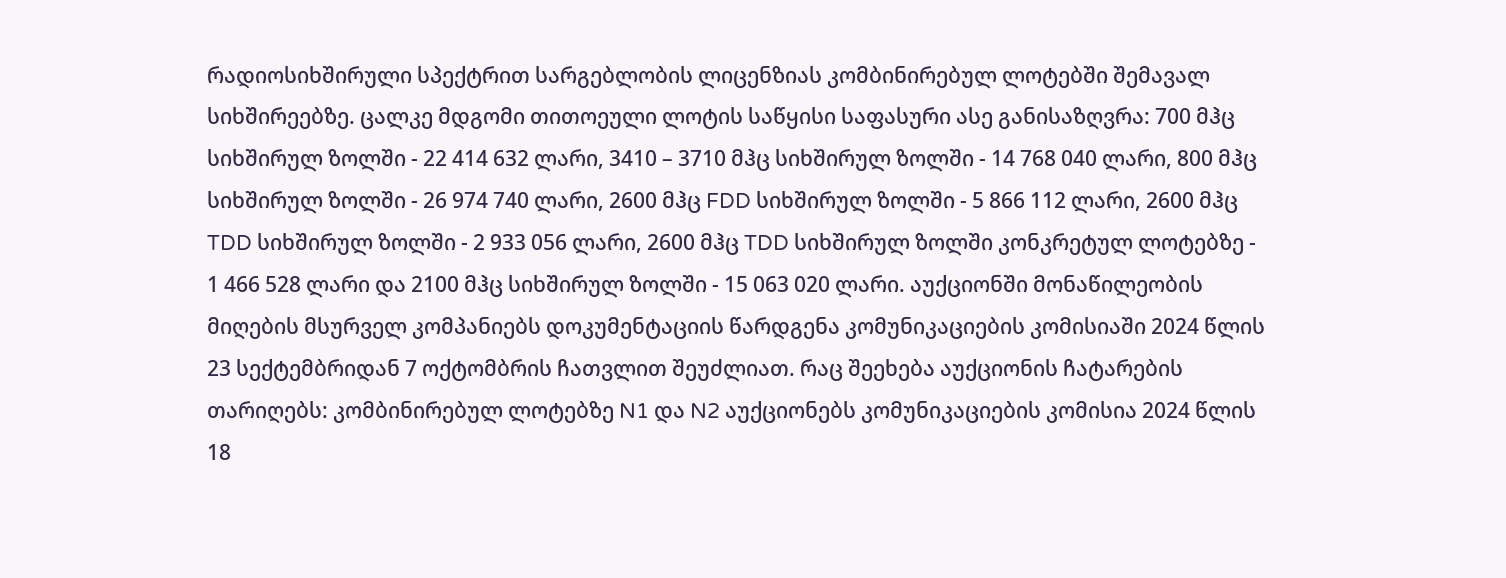რადიოსიხშირული სპექტრით სარგებლობის ლიცენზიას კომბინირებულ ლოტებში შემავალ სიხშირეებზე. ცალკე მდგომი თითოეული ლოტის საწყისი საფასური ასე განისაზღვრა: 700 მჰც სიხშირულ ზოლში - 22 414 632 ლარი, 3410 – 3710 მჰც სიხშირულ ზოლში - 14 768 040 ლარი, 800 მჰც სიხშირულ ზოლში - 26 974 740 ლარი, 2600 მჰც FDD სიხშირულ ზოლში - 5 866 112 ლარი, 2600 მჰც TDD სიხშირულ ზოლში - 2 933 056 ლარი, 2600 მჰც TDD სიხშირულ ზოლში კონკრეტულ ლოტებზე - 1 466 528 ლარი და 2100 მჰც სიხშირულ ზოლში - 15 063 020 ლარი. აუქციონში მონაწილეობის მიღების მსურველ კომპანიებს დოკუმენტაციის წარდგენა კომუნიკაციების კომისიაში 2024 წლის 23 სექტემბრიდან 7 ოქტომბრის ჩათვლით შეუძლიათ. რაც შეეხება აუქციონის ჩატარების თარიღებს: კომბინირებულ ლოტებზე N1 და N2 აუქციონებს კომუნიკაციების კომისია 2024 წლის 18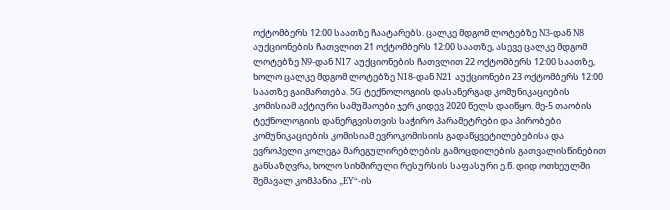ოქტომბერს 12:00 საათზე ჩაატარებს. ცალკე მდგომ ლოტებზე N3-დან N8 აუქციონების ჩათვლით 21 ოქტომბერს 12:00 საათზე, ასევე ცალკე მდგომ ლოტებზე N9-დან N17 აუქციონების ჩათვლით 22 ოქტომბერს 12:00 საათზე, ხოლო ცალკე მდგომ ლოტებზე N18-დან N21 აუქციონები 23 ოქტომბერს 12:00 საათზე გაიმართება. 5G ტექნოლოგიის დასანერგად კომუნიკაციების კომისიამ აქტიური სამუშაოები ჯერ კიდევ 2020 წელს დაიწყო. მე-5 თაობის ტექნოლოგიის დანერგვისთვის საჭირო პარამეტრები და პირობები კომუნიკაციების კომისიამ ევროკომისიის გადაწყვეტილებებისა და ევროპელი კოლეგა მარეგულირებლების გამოცდილების გათვალისწინებით განსაზღვრა, ხოლო სიხშირული რესურსის საფასური ე.წ. დიდ ოთხეულში შემავალ კომპანია „EY“-ის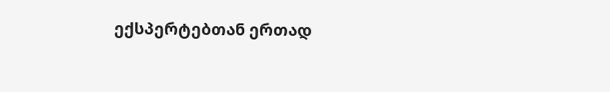ექსპერტებთან ერთად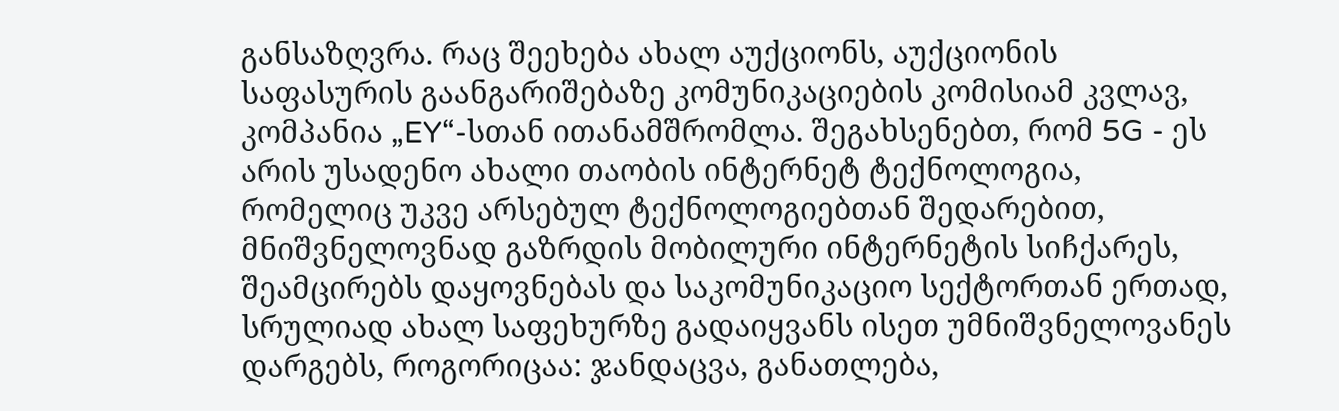განსაზღვრა. რაც შეეხება ახალ აუქციონს, აუქციონის საფასურის გაანგარიშებაზე კომუნიკაციების კომისიამ კვლავ, კომპანია „EY“-სთან ითანამშრომლა. შეგახსენებთ, რომ 5G - ეს არის უსადენო ახალი თაობის ინტერნეტ ტექნოლოგია, რომელიც უკვე არსებულ ტექნოლოგიებთან შედარებით, მნიშვნელოვნად გაზრდის მობილური ინტერნეტის სიჩქარეს, შეამცირებს დაყოვნებას და საკომუნიკაციო სექტორთან ერთად, სრულიად ახალ საფეხურზე გადაიყვანს ისეთ უმნიშვნელოვანეს დარგებს, როგორიცაა: ჯანდაცვა, განათლება,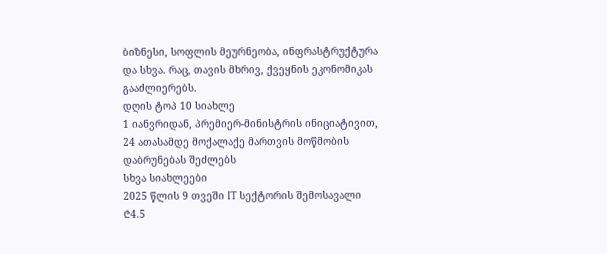ბიზნესი, სოფლის მეურნეობა, ინფრასტრუქტურა და სხვა. რაც, თავის მხრივ, ქვეყნის ეკონომიკას გააძლიერებს.
დღის ტოპ 10 სიახლე
1 იანვრიდან, პრემიერ-მინისტრის ინიციატივით, 24 ათასამდე მოქალაქე მართვის მოწმობის დაბრუნებას შეძლებს
სხვა სიახლეები
2025 წლის 9 თვეში IT სექტორის შემოსავალი ₾4.5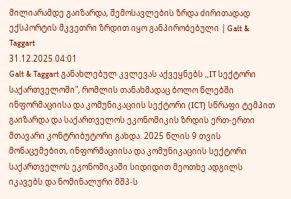მილიარამდე გაიზარდა, შემოსავლების ზრდა ძირითადად ექსპორტის მკვეთრი ზრდით იყო განპირობებული | Galt & Taggart
31.12.2025.04:01
Galt & Taggart განახლებულ კვლევას აქვეყნებს ,,IT სექტორი საქართველოში", რომლის თანახმადაც ბოლო წლებში ინფორმაციისა და კომუნიკაციის სექტორი (ICT) სწრაფი ტემპით გაიზარდა და საქართველოს ეკონომიკის ზრდის ერთ-ერთი მთავარი კონტრიბუტორი გახდა. 2025 წლის 9 თვის მონაცემებით, ინფორმაციისა და კომუნიკაციის სექტორი საქართველოს ეკონომიკაში სიდიდით მეოთხე ადგილს იკავებს და ნომინალური მშპ-ს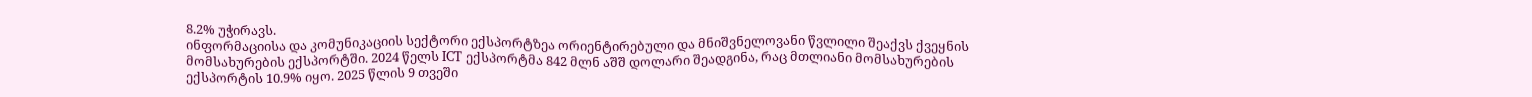8.2% უჭირავს.
ინფორმაციისა და კომუნიკაციის სექტორი ექსპორტზეა ორიენტირებული და მნიშვნელოვანი წვლილი შეაქვს ქვეყნის მომსახურების ექსპორტში. 2024 წელს ICT ექსპორტმა 842 მლნ აშშ დოლარი შეადგინა, რაც მთლიანი მომსახურების ექსპორტის 10.9% იყო. 2025 წლის 9 თვეში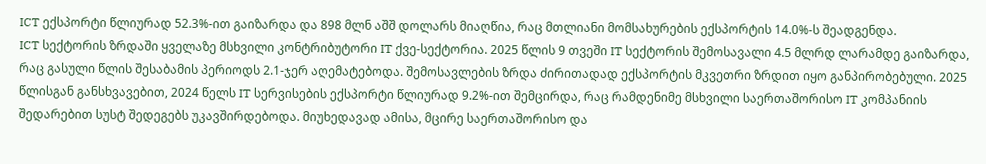ICT ექსპორტი წლიურად 52.3%-ით გაიზარდა და 898 მლნ აშშ დოლარს მიაღწია, რაც მთლიანი მომსახურების ექსპორტის 14.0%-ს შეადგენდა.
ICT სექტორის ზრდაში ყველაზე მსხვილი კონტრიბუტორი IT ქვე-სექტორია. 2025 წლის 9 თვეში IT სექტორის შემოსავალი 4.5 მლრდ ლარამდე გაიზარდა, რაც გასული წლის შესაბამის პერიოდს 2.1-ჯერ აღემატებოდა. შემოსავლების ზრდა ძირითადად ექსპორტის მკვეთრი ზრდით იყო განპირობებული. 2025 წლისგან განსხვავებით, 2024 წელს IT სერვისების ექსპორტი წლიურად 9.2%-ით შემცირდა, რაც რამდენიმე მსხვილი საერთაშორისო IT კომპანიის შედარებით სუსტ შედეგებს უკავშირდებოდა. მიუხედავად ამისა, მცირე საერთაშორისო და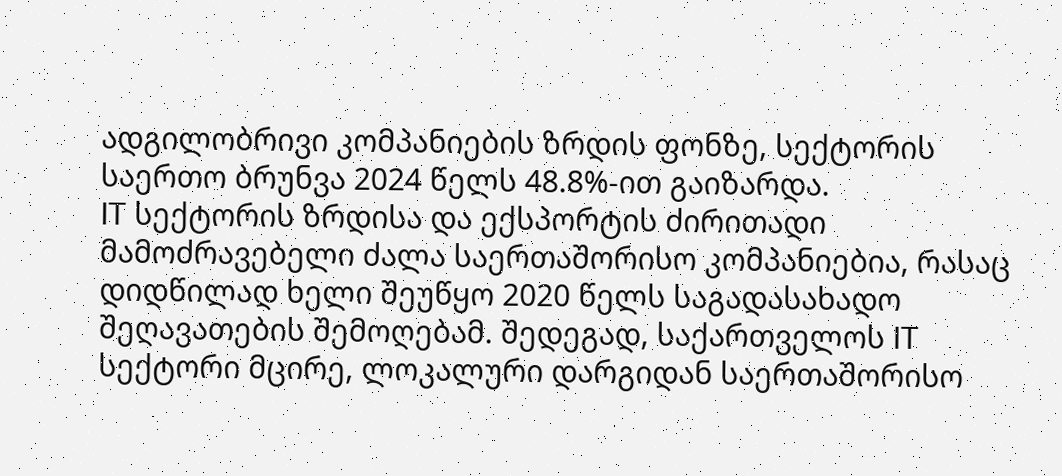ადგილობრივი კომპანიების ზრდის ფონზე, სექტორის საერთო ბრუნვა 2024 წელს 48.8%-ით გაიზარდა.
IT სექტორის ზრდისა და ექსპორტის ძირითადი მამოძრავებელი ძალა საერთაშორისო კომპანიებია, რასაც დიდწილად ხელი შეუწყო 2020 წელს საგადასახადო შეღავათების შემოღებამ. შედეგად, საქართველოს IT სექტორი მცირე, ლოკალური დარგიდან საერთაშორისო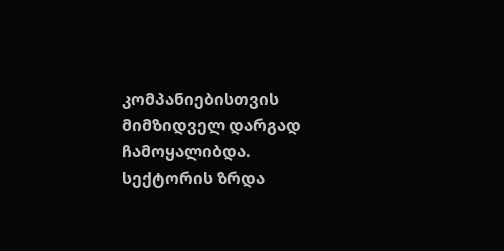კომპანიებისთვის მიმზიდველ დარგად ჩამოყალიბდა. სექტორის ზრდა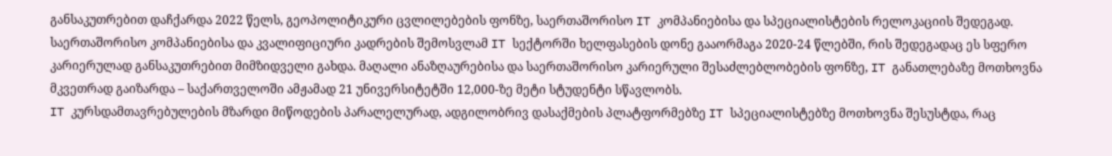განსაკუთრებით დაჩქარდა 2022 წელს, გეოპოლიტიკური ცვლილებების ფონზე, საერთაშორისო IT კომპანიებისა და სპეციალისტების რელოკაციის შედეგად.
საერთაშორისო კომპანიებისა და კვალიფიციური კადრების შემოსვლამ IT სექტორში ხელფასების დონე გააორმაგა 2020-24 წლებში, რის შედეგადაც ეს სფერო კარიერულად განსაკუთრებით მიმზიდველი გახდა. მაღალი ანაზღაურებისა და საერთაშორისო კარიერული შესაძლებლობების ფონზე, IT განათლებაზე მოთხოვნა მკვეთრად გაიზარდა – საქართველოში ამჟამად 21 უნივერსიტეტში 12,000-ზე მეტი სტუდენტი სწავლობს.
IT კურსდამთავრებულების მზარდი მიწოდების პარალელურად, ადგილობრივ დასაქმების პლატფორმებზე IT სპეციალისტებზე მოთხოვნა შესუსტდა, რაც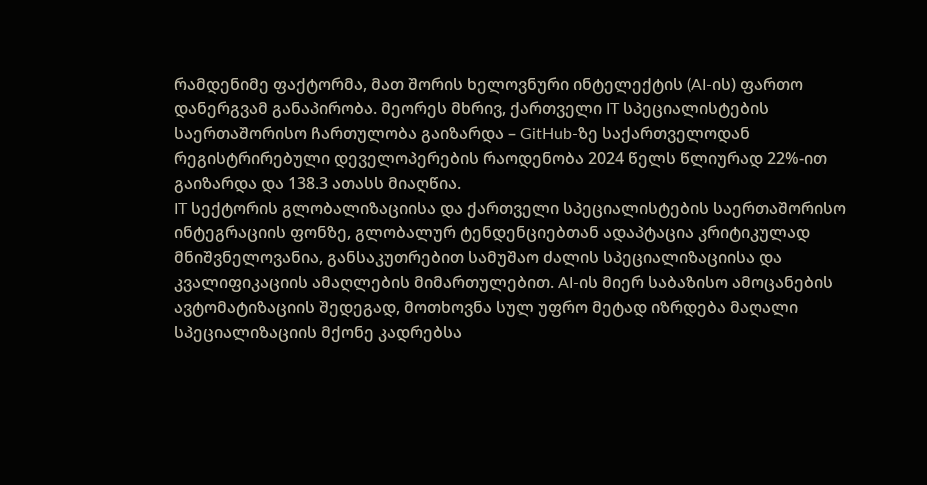რამდენიმე ფაქტორმა, მათ შორის ხელოვნური ინტელექტის (AI-ის) ფართო დანერგვამ განაპირობა. მეორეს მხრივ, ქართველი IT სპეციალისტების საერთაშორისო ჩართულობა გაიზარდა – GitHub-ზე საქართველოდან რეგისტრირებული დეველოპერების რაოდენობა 2024 წელს წლიურად 22%-ით გაიზარდა და 138.3 ათასს მიაღწია.
IT სექტორის გლობალიზაციისა და ქართველი სპეციალისტების საერთაშორისო ინტეგრაციის ფონზე, გლობალურ ტენდენციებთან ადაპტაცია კრიტიკულად მნიშვნელოვანია, განსაკუთრებით სამუშაო ძალის სპეციალიზაციისა და კვალიფიკაციის ამაღლების მიმართულებით. AI-ის მიერ საბაზისო ამოცანების ავტომატიზაციის შედეგად, მოთხოვნა სულ უფრო მეტად იზრდება მაღალი სპეციალიზაციის მქონე კადრებსა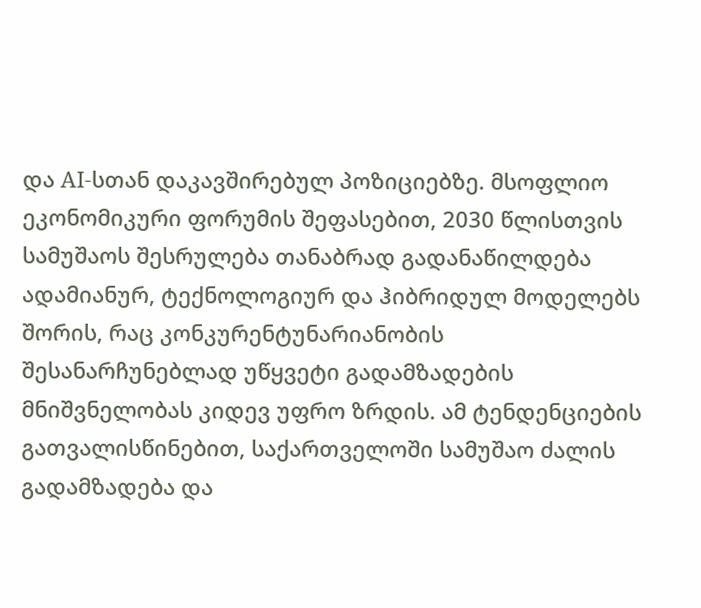და AI-სთან დაკავშირებულ პოზიციებზე. მსოფლიო ეკონომიკური ფორუმის შეფასებით, 2030 წლისთვის სამუშაოს შესრულება თანაბრად გადანაწილდება ადამიანურ, ტექნოლოგიურ და ჰიბრიდულ მოდელებს შორის, რაც კონკურენტუნარიანობის შესანარჩუნებლად უწყვეტი გადამზადების მნიშვნელობას კიდევ უფრო ზრდის. ამ ტენდენციების გათვალისწინებით, საქართველოში სამუშაო ძალის გადამზადება და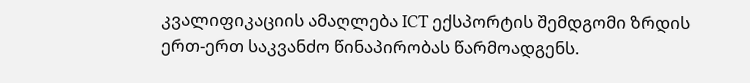კვალიფიკაციის ამაღლება ICT ექსპორტის შემდგომი ზრდის ერთ-ერთ საკვანძო წინაპირობას წარმოადგენს.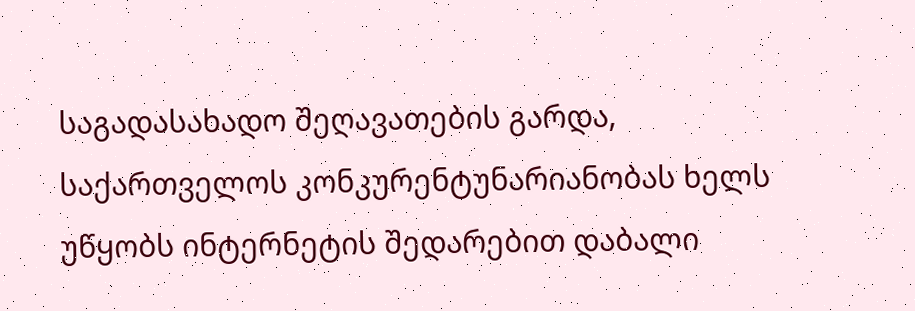საგადასახადო შეღავათების გარდა, საქართველოს კონკურენტუნარიანობას ხელს უწყობს ინტერნეტის შედარებით დაბალი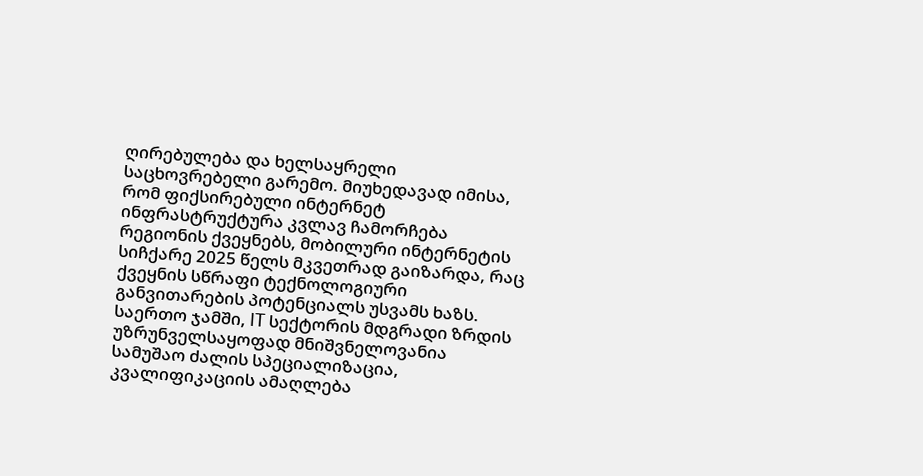ღირებულება და ხელსაყრელი საცხოვრებელი გარემო. მიუხედავად იმისა, რომ ფიქსირებული ინტერნეტ ინფრასტრუქტურა კვლავ ჩამორჩება რეგიონის ქვეყნებს, მობილური ინტერნეტის სიჩქარე 2025 წელს მკვეთრად გაიზარდა, რაც ქვეყნის სწრაფი ტექნოლოგიური განვითარების პოტენციალს უსვამს ხაზს.
საერთო ჯამში, IT სექტორის მდგრადი ზრდის უზრუნველსაყოფად მნიშვნელოვანია სამუშაო ძალის სპეციალიზაცია, კვალიფიკაციის ამაღლება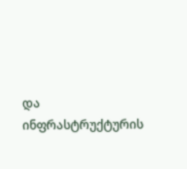და ინფრასტრუქტურის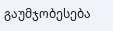გაუმჯობესება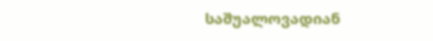საშუალოვადიან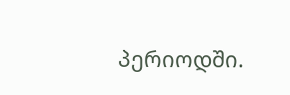პერიოდში.